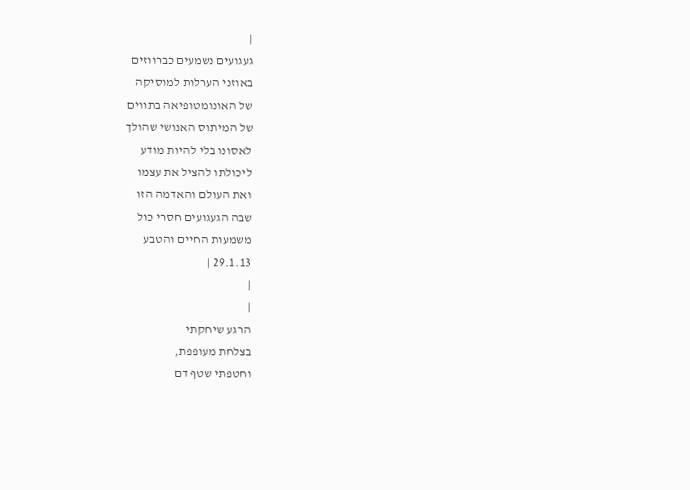|
געגועים נשמעים כברווזים
באוזני הערלות למוסיקה
של האונומטופיאה בתווים
של המיתוס האנושי שהולך
לאסונו בלי להיות מודע
ליכולתו להציל את עצמו
ואת העולם והאדמה הזו
שבה הגעגועים חסרי כול
משמעות החיים והטבע
29.1.13 |
|
|
הרגע שיחקתי
בצלחת מעופפת,
וחטפתי שטף דם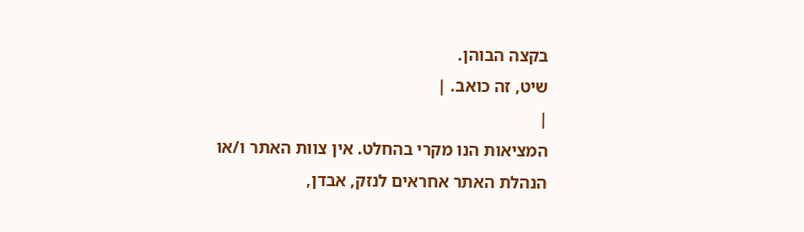בקצה הבוהן.
שיט, זה כואב. |
|
המציאות הנו מקרי בהחלט. אין צוות האתר ו/או
הנהלת האתר אחראים לנזק, אבדן,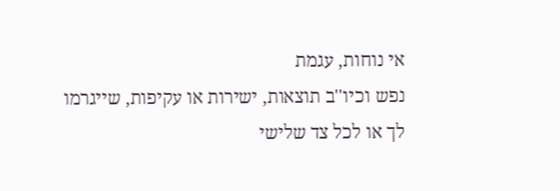אי נוחות, עגמת
נפש וכיו''ב תוצאות, ישירות או עקיפות, שייגרמו
לך או לכל צד שלישי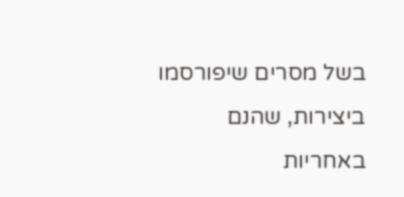בשל מסרים שיפורסמו
ביצירות, שהנם באחריות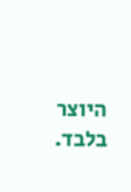היוצר בלבד.